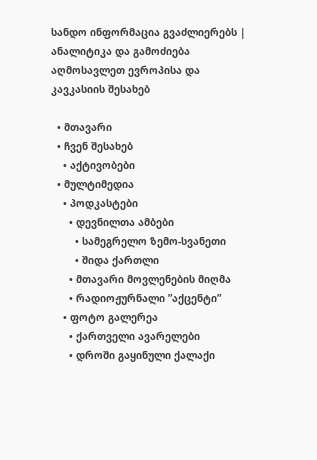სანდო ინფორმაცია გვაძლიერებს | ანალიტიკა და გამოძიება აღმოსავლეთ ევროპისა და კავკასიის შესახებ

  • მთავარი
  • ჩვენ შესახებ
    • აქტივობები
  • მულტიმედია
    • პოდკასტები
      • დევნილთა ამბები
        • სამეგრელო ზემო-სვანეთი
        • შიდა ქართლი
      • მთავარი მოვლენების მიღმა
      • რადიოჟურნალი ”აქცენტი”
    • ფოტო გალერეა
      • ქართველი ავარელები
      • დროში გაყინული ქალაქი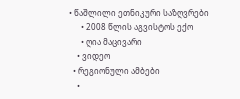• წაშლილი ეთნიკური საზღვრები
      • 2008 წლის აგვისტოს ექო
      • ღია მაცივარი
    • ვიდეო
  • რეგიონული ამბები
    •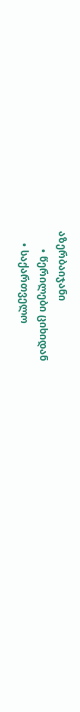აზერბაიჯანი
      • წერილები ციხიდან
    • საქართველო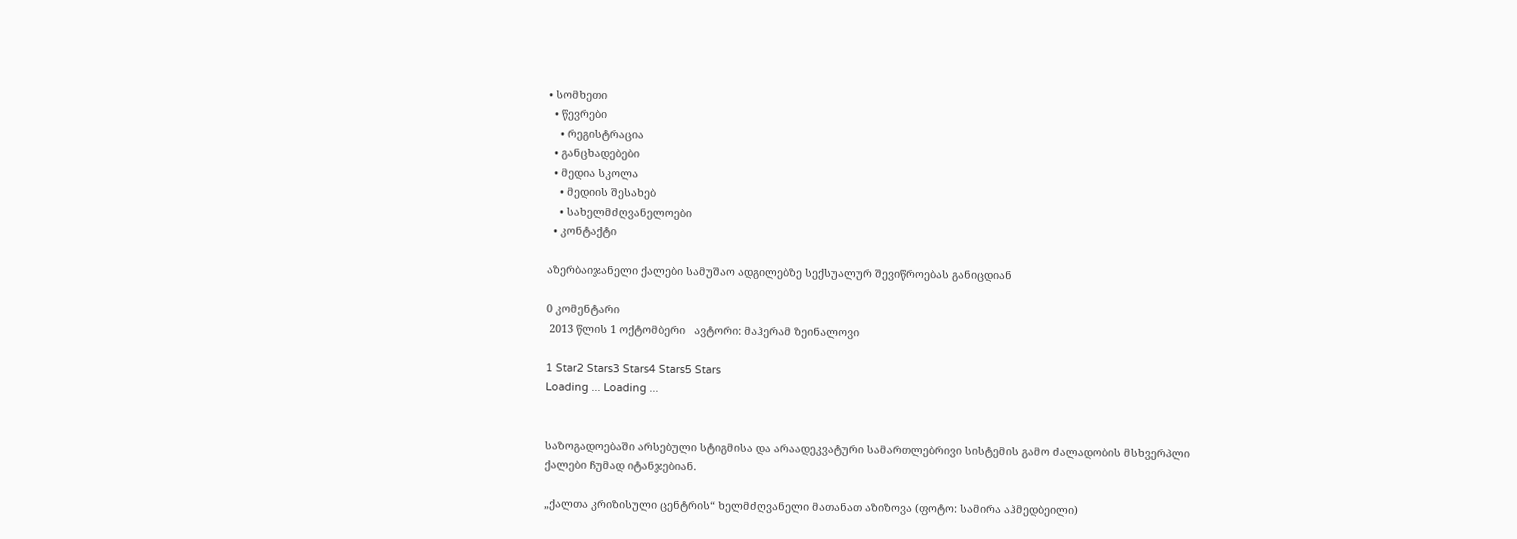• სომხეთი
  • წევრები
    • რეგისტრაცია
  • განცხადებები
  • მედია სკოლა
    • მედიის შესახებ
    • სახელმძღვანელოები
  • კონტაქტი

აზერბაიჯანელი ქალები სამუშაო ადგილებზე სექსუალურ შევიწროებას განიცდიან

0 კომენტარი
 2013 წლის 1 ოქტომბერი   ავტორი: მაჰერამ ზეინალოვი

1 Star2 Stars3 Stars4 Stars5 Stars
Loading ... Loading ...


საზოგადოებაში არსებული სტიგმისა და არაადეკვატური სამართლებრივი სისტემის გამო ძალადობის მსხვერპლი ქალები ჩუმად იტანჯებიან.

„ქალთა კრიზისული ცენტრის“ ხელმძღვანელი მათანათ აზიზოვა (ფოტო: სამირა აჰმედბეილი)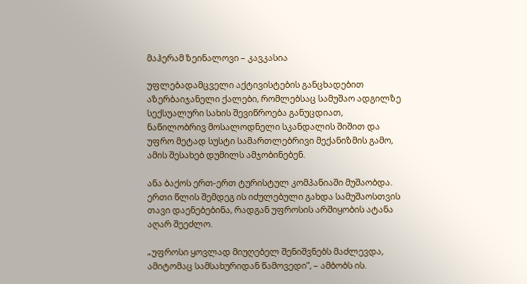მაჰერამ ზეინალოვი – კავკასია

უფლებადამცველი აქტივისტების განცხადებით აზერბაიჯანელი ქალები, რომლებსაც სამუშაო ადგილზე სექსუალური სახის შევიწროება განუცდიათ, ნაწილობრივ მოსალოდნელი სკანდალის შიშით და უფრო მეტად სუსტი სამართლებრივი მექანიზმის გამო, ამის შესახებ დუმილს ამჯობინებენ.

ანა ბაქოს ერთ-ერთ ტურისტულ კომპანიაში მუშაობდა. ერთი წლის შემდეგ ის იძულებული გახდა სამუშაოსთვის თავი დაენებებინა, რადგან უფროსის არშიყობის ატანა აღარ შეეძლო.

„უფროსი ყოვლად მიუღებელ შენიშვნებს მაძლევდა, ამიტომაც სამსახურიდან წამოვედი“, – ამბობს ის.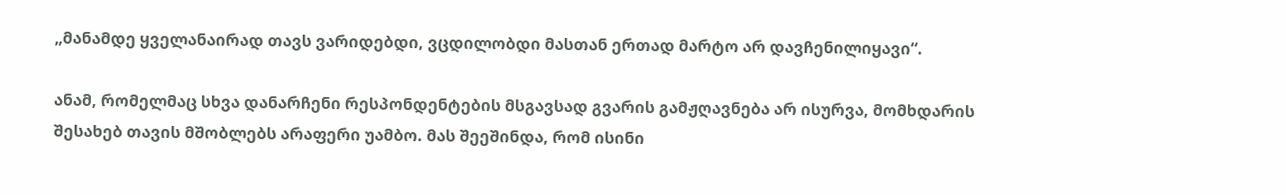„მანამდე ყველანაირად თავს ვარიდებდი, ვცდილობდი მასთან ერთად მარტო არ დავჩენილიყავი“.

ანამ, რომელმაც სხვა დანარჩენი რესპონდენტების მსგავსად გვარის გამჟღავნება არ ისურვა, მომხდარის შესახებ თავის მშობლებს არაფერი უამბო. მას შეეშინდა, რომ ისინი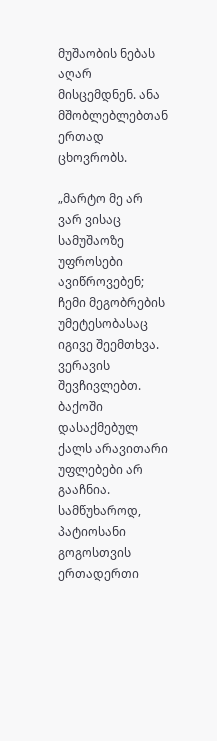მუშაობის ნებას აღარ მისცემდნენ. ანა მშობლებლებთან ერთად ცხოვრობს.

„მარტო მე არ ვარ ვისაც სამუშაოზე უფროსები ავიწროვებენ; ჩემი მეგობრების უმეტესობასაც იგივე შეემთხვა. ვერავის შევჩივლებთ. ბაქოში დასაქმებულ ქალს არავითარი უფლებები არ გააჩნია. სამწუხაროდ, პატიოსანი გოგოსთვის ერთადერთი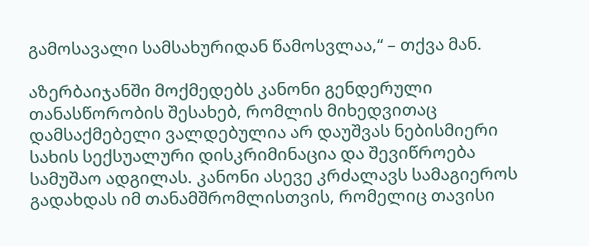გამოსავალი სამსახურიდან წამოსვლაა,“ – თქვა მან.

აზერბაიჯანში მოქმედებს კანონი გენდერული თანასწორობის შესახებ, რომლის მიხედვითაც დამსაქმებელი ვალდებულია არ დაუშვას ნებისმიერი სახის სექსუალური დისკრიმინაცია და შევიწროება სამუშაო ადგილას. კანონი ასევე კრძალავს სამაგიეროს გადახდას იმ თანამშრომლისთვის, რომელიც თავისი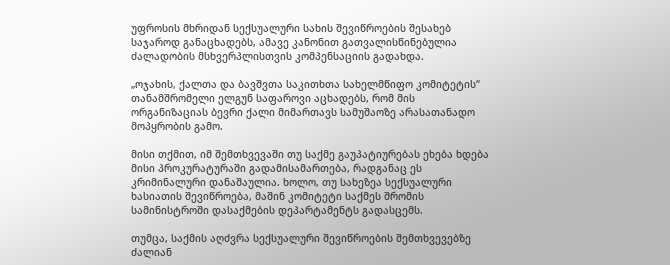უფროსის მხრიდან სექსუალური სახის შევიწროების შესახებ საჯაროდ განაცხადებს, ამავე კანონით გათვალისწინებულია ძალადობის მსხვერპლისთვის კომპენსაციის გადახდა.

„ოჯახის, ქალთა და ბავშვთა საკითხთა სახელმწიფო კომიტეტის“ თანამშრომელი ელგუნ საფაროვი აცხადებს, რომ მის ორგანიზაციას ბევრი ქალი მიმართავს სამუშაოზე არასათანადო მოპყრობის გამო.

მისი თქმით, იმ შემთხვევაში თუ საქმე გაუპატიურებას ეხება ხდება მისი პროკურატურაში გადამისამართება, რადგანაც ეს კრიმინალური დანაშაულია. ხოლო, თუ სახეზეა სექსუალური ხასიათის შევიწროება, მაშინ კომიტეტი საქმეს შრომის სამინისტროში დასაქმების დეპარტამენტს გადასცემს.

თუმცა, საქმის აღძვრა სექსუალური შევიწროების შემთხვევებზე ძალიან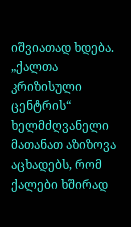იშვიათად ხდება. „ქალთა კრიზისული ცენტრის“ ხელმძღვანელი მათანათ აზიზოვა აცხადებს, რომ ქალები ხშირად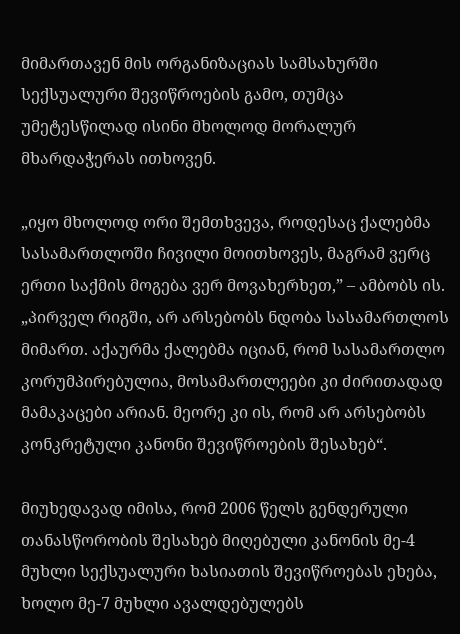მიმართავენ მის ორგანიზაციას სამსახურში სექსუალური შევიწროების გამო, თუმცა უმეტესწილად ისინი მხოლოდ მორალურ მხარდაჭერას ითხოვენ.

„იყო მხოლოდ ორი შემთხვევა, როდესაც ქალებმა სასამართლოში ჩივილი მოითხოვეს, მაგრამ ვერც ერთი საქმის მოგება ვერ მოვახერხეთ,” – ამბობს ის. „პირველ რიგში, არ არსებობს ნდობა სასამართლოს მიმართ. აქაურმა ქალებმა იციან, რომ სასამართლო კორუმპირებულია, მოსამართლეები კი ძირითადად მამაკაცები არიან. მეორე კი ის, რომ არ არსებობს კონკრეტული კანონი შევიწროების შესახებ“.

მიუხედავად იმისა, რომ 2006 წელს გენდერული თანასწორობის შესახებ მიღებული კანონის მე-4 მუხლი სექსუალური ხასიათის შევიწროებას ეხება, ხოლო მე-7 მუხლი ავალდებულებს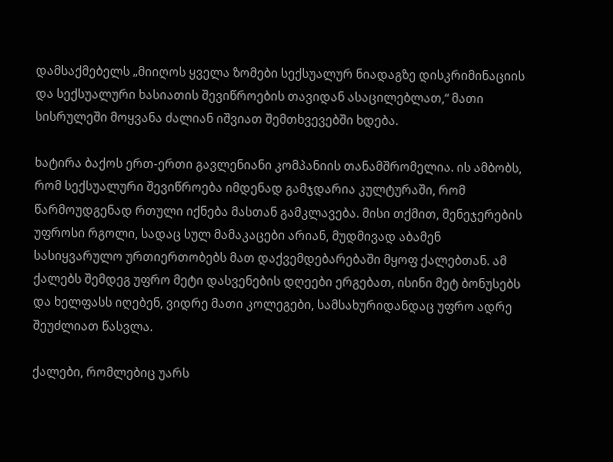დამსაქმებელს „მიიღოს ყველა ზომები სექსუალურ ნიადაგზე დისკრიმინაციის და სექსუალური ხასიათის შევიწროების თავიდან ასაცილებლათ,“ მათი სისრულეში მოყვანა ძალიან იშვიათ შემთხვევებში ხდება.

ხატირა ბაქოს ერთ-ერთი გავლენიანი კომპანიის თანამშრომელია. ის ამბობს, რომ სექსუალური შევიწროება იმდენად გამჯდარია კულტურაში, რომ წარმოუდგენად რთული იქნება მასთან გამკლავება. მისი თქმით, მენეჯერების უფროსი რგოლი, სადაც სულ მამაკაცები არიან, მუდმივად აბამენ სასიყვარულო ურთიერთობებს მათ დაქვემდებარებაში მყოფ ქალებთან. ამ ქალებს შემდეგ უფრო მეტი დასვენების დღეები ერგებათ, ისინი მეტ ბონუსებს და ხელფასს იღებენ, ვიდრე მათი კოლეგები, სამსახურიდანდაც უფრო ადრე შეუძლიათ წასვლა.

ქალები, რომლებიც უარს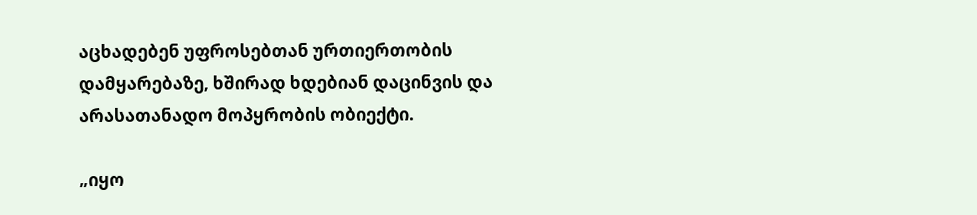აცხადებენ უფროსებთან ურთიერთობის დამყარებაზე, ხშირად ხდებიან დაცინვის და არასათანადო მოპყრობის ობიექტი.

„იყო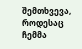შემთხვევა, როდესაც ჩემმა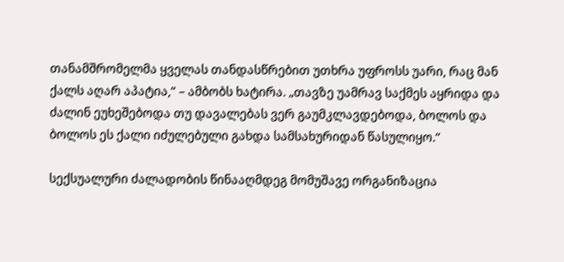თანამშრომელმა ყველას თანდასწრებით უთხრა უფროსს უარი, რაც მან ქალს აღარ აპატია,“ – ამბობს ხატირა. „თავზე უამრავ საქმეს აყრიდა და ძალინ ეუხეშებოდა თუ დავალებას ვერ გაუმკლავდებოდა, ბოლოს და ბოლოს ეს ქალი იძულებული გახდა სამსახურიდან წასულიყო.“

სექსუალური ძალადობის წინააღმდეგ მომუშავე ორგანიზაცია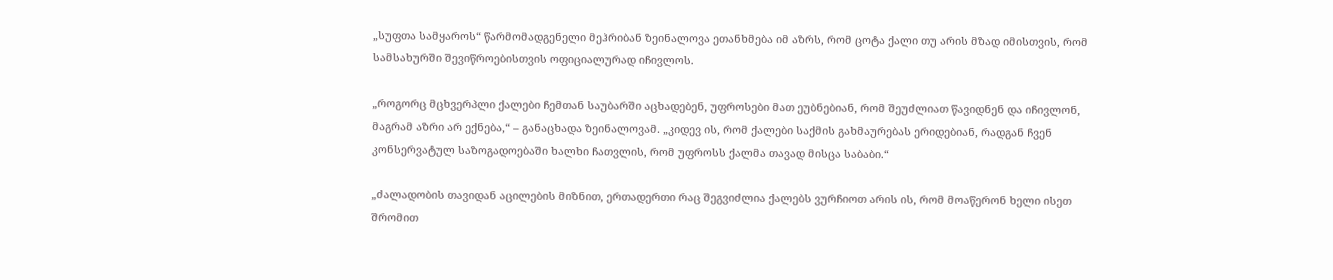„სუფთა სამყაროს“ წარმომადგენელი მეჰრიბან ზეინალოვა ეთანხმება იმ აზრს, რომ ცოტა ქალი თუ არის მზად იმისთვის, რომ სამსახურში შევიწროებისთვის ოფიციალურად იჩივლოს.

„როგორც მცხვერპლი ქალები ჩემთან საუბარში აცხადებენ, უფროსები მათ ეუბნებიან, რომ შეუძლიათ წავიდნენ და იჩივლონ, მაგრამ აზრი არ ექნება,“ – განაცხადა ზეინალოვამ. „კიდევ ის, რომ ქალები საქმის გახმაურებას ერიდებიან, რადგან ჩვენ კონსერვატულ საზოგადოებაში ხალხი ჩათვლის, რომ უფროსს ქალმა თავად მისცა საბაბი.“

„ძალადობის თავიდან აცილების მიზნით, ერთადერთი რაც შეგვიძლია ქალებს ვურჩიოთ არის ის, რომ მოაწერონ ხელი ისეთ შრომით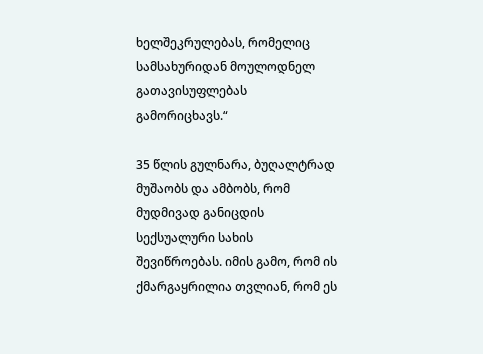ხელშეკრულებას, რომელიც სამსახურიდან მოულოდნელ გათავისუფლებას გამორიცხავს.“

35 წლის გულნარა, ბუღალტრად მუშაობს და ამბობს, რომ მუდმივად განიცდის სექსუალური სახის შევიწროებას. იმის გამო, რომ ის ქმარგაყრილია თვლიან, რომ ეს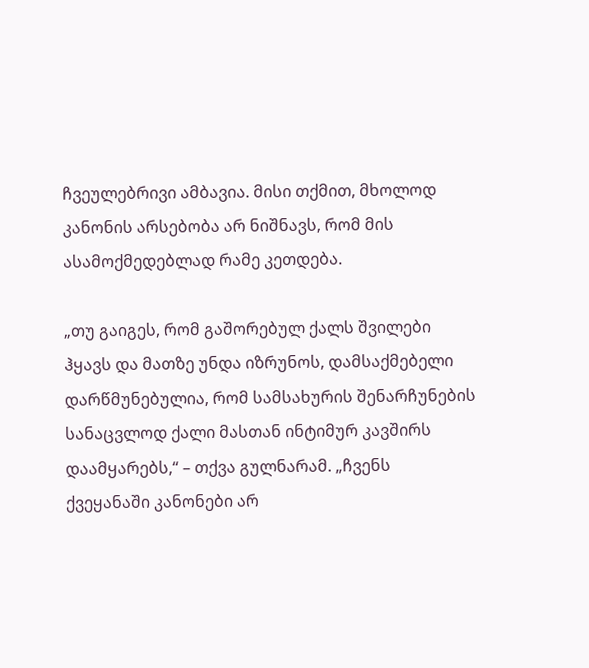ჩვეულებრივი ამბავია. მისი თქმით, მხოლოდ კანონის არსებობა არ ნიშნავს, რომ მის ასამოქმედებლად რამე კეთდება.

„თუ გაიგეს, რომ გაშორებულ ქალს შვილები ჰყავს და მათზე უნდა იზრუნოს, დამსაქმებელი დარწმუნებულია, რომ სამსახურის შენარჩუნების სანაცვლოდ ქალი მასთან ინტიმურ კავშირს დაამყარებს,“ – თქვა გულნარამ. „ჩვენს ქვეყანაში კანონები არ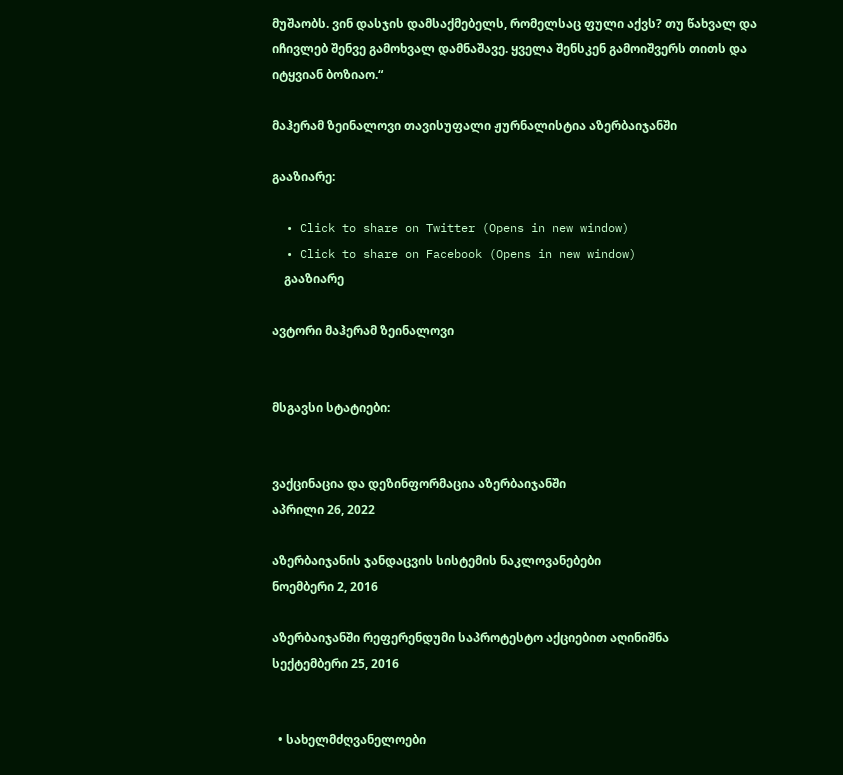მუშაობს. ვინ დასჯის დამსაქმებელს, რომელსაც ფული აქვს? თუ წახვალ და იჩივლებ შენვე გამოხვალ დამნაშავე. ყველა შენსკენ გამოიშვერს თითს და იტყვიან ბოზიაო.“

მაჰერამ ზეინალოვი თავისუფალი ჟურნალისტია აზერბაიჯანში

გააზიარე:

  • Click to share on Twitter (Opens in new window)
  • Click to share on Facebook (Opens in new window)
    გააზიარე

ავტორი მაჰერამ ზეინალოვი


მსგავსი სტატიები:


ვაქცინაცია და დეზინფორმაცია აზერბაიჯანში
აპრილი 26, 2022

აზერბაიჯანის ჯანდაცვის სისტემის ნაკლოვანებები
ნოემბერი 2, 2016

აზერბაიჯანში რეფერენდუმი საპროტესტო აქციებით აღინიშნა
სექტემბერი 25, 2016


  • სახელმძღვანელოები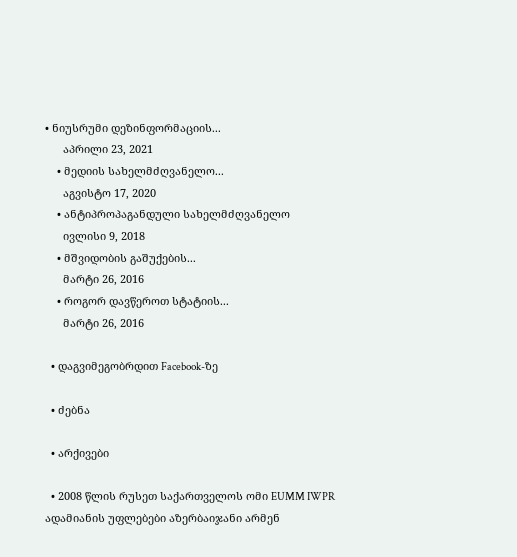• ნიუსრუმი დეზინფორმაციის...
      აპრილი 23, 2021
    • მედიის სახელმძღვანელო...
      აგვისტო 17, 2020
    • ანტიპროპაგანდული სახელმძღვანელო
      ივლისი 9, 2018
    • მშვიდობის გაშუქების...
      მარტი 26, 2016
    • როგორ დავწეროთ სტატიის...
      მარტი 26, 2016

  • დაგვიმეგობრდით Facebook-ზე

  • ძებნა

  • არქივები

  • 2008 წლის რუსეთ საქართველოს ომი EUMM IWPR ადამიანის უფლებები აზერბაიჯანი არმენ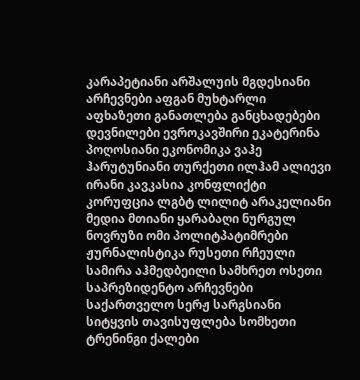კარაპეტიანი არშალუის მგდესიანი არჩევნები აფგან მუხტარლი აფხაზეთი განათლება განცხადებები დევნილები ევროკავშირი ეკატერინა პოღოსიანი ეკონომიკა ვაჰე ჰარუტუნიანი თურქეთი ილჰამ ალიევი ირანი კავკასია კონფლიქტი კორუფცია ლგბტ ლილიტ არაკელიანი მედია მთიანი ყარაბაღი ნურგულ ნოვრუზი ომი პოლიტპატიმრები ჟურნალისტიკა რუსეთი რჩეული სამირა აჰმედბეილი სამხრეთ ოსეთი საპრეზიდენტო არჩევნები საქართველო სერჟ სარგსიანი სიტყვის თავისუფლება სომხეთი ტრენინგი ქალები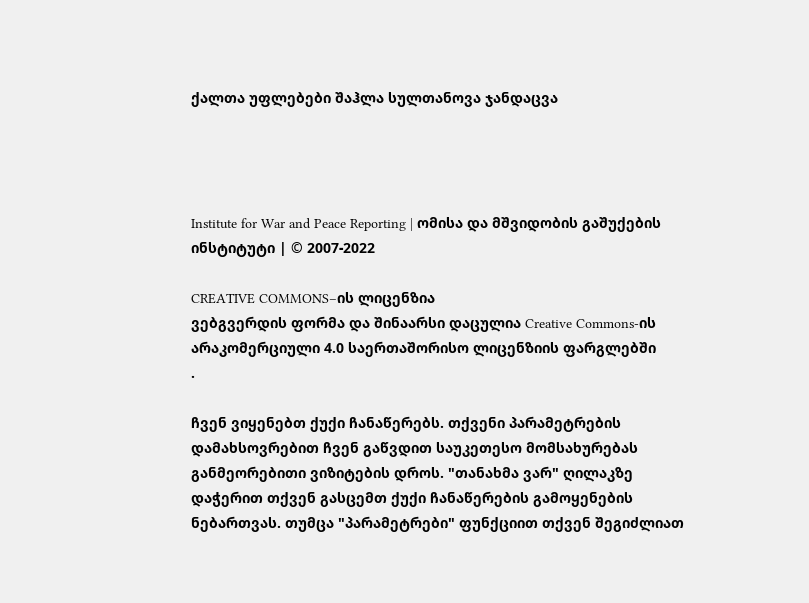ქალთა უფლებები შაჰლა სულთანოვა ჯანდაცვა




Institute for War and Peace Reporting | ომისა და მშვიდობის გაშუქების ინსტიტუტი | © 2007-2022

CREATIVE COMMONS–ის ლიცენზია
ვებგვერდის ფორმა და შინაარსი დაცულია Creative Commons-ის არაკომერციული 4.0 საერთაშორისო ლიცენზიის ფარგლებში
.

ჩვენ ვიყენებთ ქუქი ჩანაწერებს. თქვენი პარამეტრების დამახსოვრებით ჩვენ გაწვდით საუკეთესო მომსახურებას განმეორებითი ვიზიტების დროს. "თანახმა ვარ" ღილაკზე დაჭერით თქვენ გასცემთ ქუქი ჩანაწერების გამოყენების ნებართვას. თუმცა "პარამეტრები" ფუნქციით თქვენ შეგიძლიათ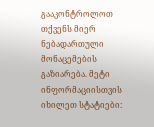გააკონტროლოთ თქვენს მიერ ნებადართული მონაცემების გაზიარება. მეტი ინფორმაციისთვის იხილეთ სტატიები: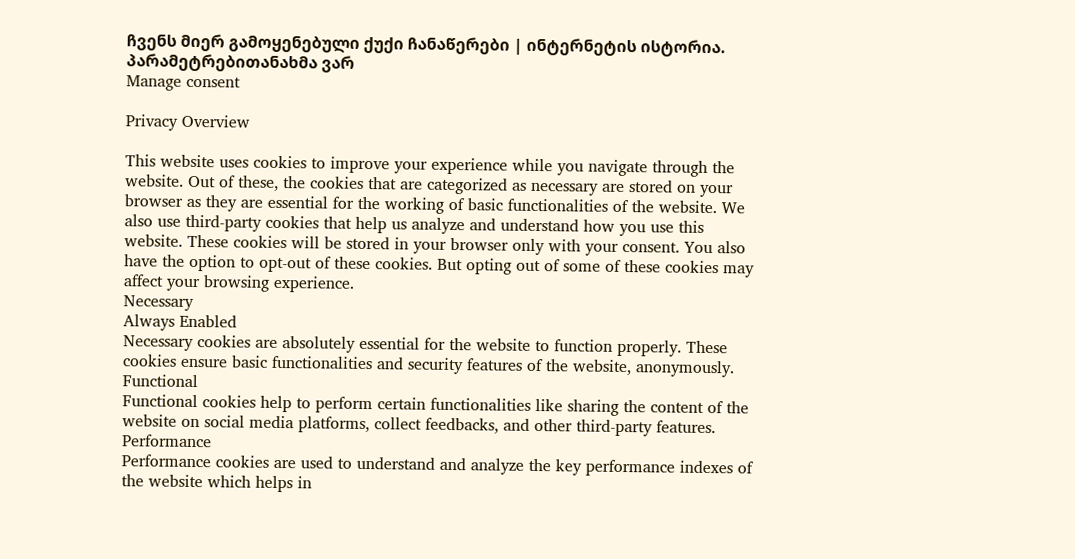ჩვენს მიერ გამოყენებული ქუქი ჩანაწერები | ინტერნეტის ისტორია.
პარამეტრებითანახმა ვარ
Manage consent

Privacy Overview

This website uses cookies to improve your experience while you navigate through the website. Out of these, the cookies that are categorized as necessary are stored on your browser as they are essential for the working of basic functionalities of the website. We also use third-party cookies that help us analyze and understand how you use this website. These cookies will be stored in your browser only with your consent. You also have the option to opt-out of these cookies. But opting out of some of these cookies may affect your browsing experience.
Necessary
Always Enabled
Necessary cookies are absolutely essential for the website to function properly. These cookies ensure basic functionalities and security features of the website, anonymously.
Functional
Functional cookies help to perform certain functionalities like sharing the content of the website on social media platforms, collect feedbacks, and other third-party features.
Performance
Performance cookies are used to understand and analyze the key performance indexes of the website which helps in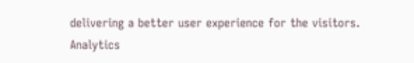delivering a better user experience for the visitors.
Analytics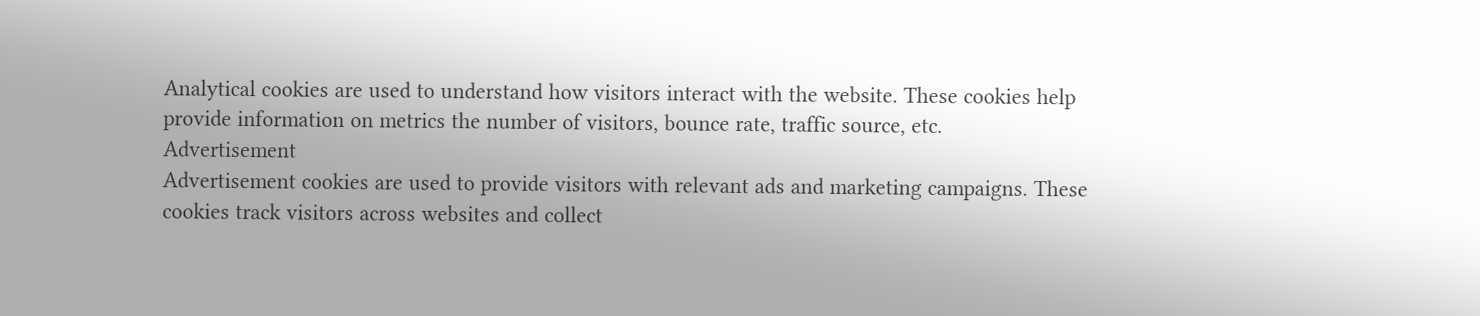Analytical cookies are used to understand how visitors interact with the website. These cookies help provide information on metrics the number of visitors, bounce rate, traffic source, etc.
Advertisement
Advertisement cookies are used to provide visitors with relevant ads and marketing campaigns. These cookies track visitors across websites and collect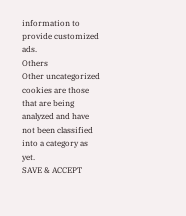information to provide customized ads.
Others
Other uncategorized cookies are those that are being analyzed and have not been classified into a category as yet.
SAVE & ACCEPT